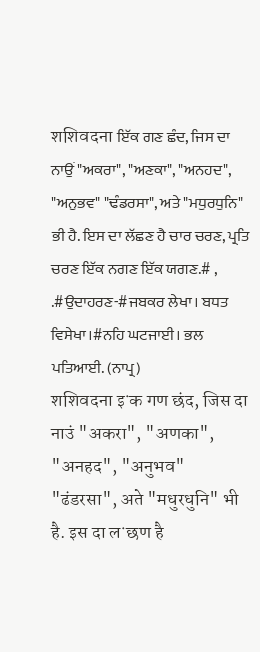शशिवदना ਇੱਕ ਗਣ ਛੰਦ, ਜਿਸ ਦਾ ਨਾਉਂ "ਅਕਰਾ", "ਅਣਕਾ", "ਅਨਹਦ", "ਅਨੁਭਵ" "ਢੰਡਰਸਾ", ਅਤੇ "ਮਧੁਰਧੁਨਿ" ਭੀ ਹੈ. ਇਸ ਦਾ ਲੱਛਣ ਹੈ ਚਾਰ ਚਰਣ, ਪ੍ਰਤਿ ਚਰਣ ਇੱਕ ਨਗਣ ਇੱਕ ਯਗਣ.# , .#ਉਦਾਹਰਣ-#ਜਬਕਰ ਲੇਖਾ। ਬਧਤ ਵਿਸੇਖਾ।#ਨਹਿ ਘਟਜਾਈ। ਭਲ ਪਤਿਆਈ. (ਨਾਪ੍ਰ)
शशिवदना इॱक गण छंद, जिस दा नाउं "अकरा", "अणका", "अनहद", "अनुभव" "ढंडरसा", अते "मधुरधुनि" भी है. इस दा लॱछण है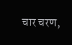चार चरण,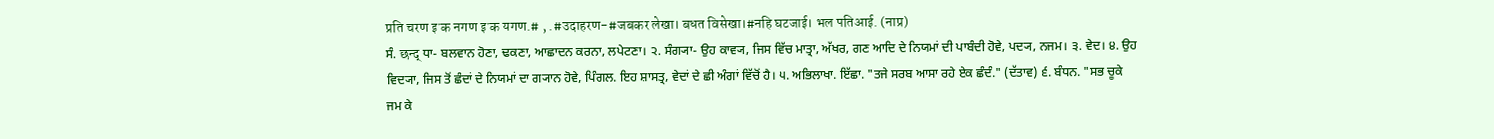प्रति चरण इॱक नगण इॱक यगण.# , .#उदाहरण-#जबकर लेखा। बधत विसेखा।#नहि घटजाई। भल पतिआई. (नाप्र)
ਸੰ. छन्द् ਧਾ- ਬਲਵਾਨ ਹੋਣਾ, ਢਕਣਾ, ਆਛਾਦਨ ਕਰਨਾ, ਲਪੇਟਣਾ। ੨. ਸੰਗ੍ਯਾ- ਉਹ ਕਾਵ੍ਯ, ਜਿਸ ਵਿੱਚ ਮਾਤ੍ਰਾ, ਅੱਖਰ, ਗਣ ਆਦਿ ਦੇ ਨਿਯਮਾਂ ਦੀ ਪਾਬੰਦੀ ਹੋਵੇ, ਪਦ੍ਯ, ਨਜਮ। ੩. ਵੇਦ। ੪. ਉਹ ਵਿਦ੍ਯਾ, ਜਿਸ ਤੋਂ ਛੰਦਾਂ ਦੇ ਨਿਯਮਾਂ ਦਾ ਗ੍ਯਾਨ ਹੋਵੇ, ਪਿੰਗਲ. ਇਹ ਸ਼ਾਸਤ੍ਰ, ਵੇਦਾਂ ਦੇ ਛੀ ਅੰਗਾਂ ਵਿੱਚੋਂ ਹੈ। ੫. ਅਭਿਲਾਖਾ. ਇੱਛਾ. "ਤਜੇ ਸਰਬ ਆਸਾ ਰਹੇ ਏਕ ਛੰਦੰ." (ਦੱਤਾਵ) ੬. ਬੰਧਨ. "ਸਭ ਚੂਕੇ ਜਮ ਕੇ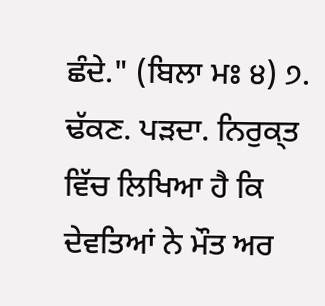ਛੰਦੇ." (ਬਿਲਾ ਮਃ ੪) ੭. ਢੱਕਣ. ਪੜਦਾ. ਨਿਰੁਕ੍ਤ ਵਿੱਚ ਲਿਖਿਆ ਹੈ ਕਿ ਦੇਵਤਿਆਂ ਨੇ ਮੌਤ ਅਰ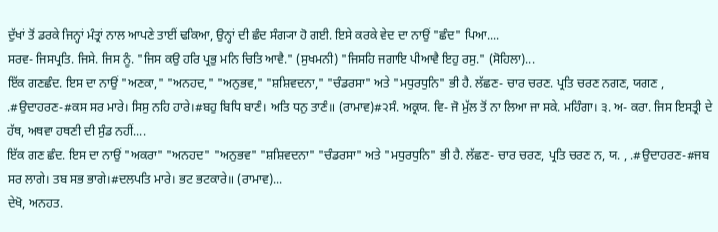ਦੁੱਖਾਂ ਤੋਂ ਡਰਕੇ ਜਿਨ੍ਹਾਂ ਮੰਤ੍ਰਾਂ ਨਾਲ ਆਪਣੇ ਤਾਈਂ ਢਕਿਆ, ਉਨ੍ਹਾਂ ਦੀ ਛੰਦ ਸੰਗ੍ਯਾ ਹੋ ਗਈ. ਇਸੇ ਕਰਕੇ ਵੇਦ ਦਾ ਨਾਉਂ "ਛੰਦ" ਪਿਆ....
ਸਰਵ- ਜਿਸਪ੍ਰਤਿ. ਜਿਸੇ. ਜਿਸ ਨੂੰ. "ਜਿਸ ਕਉ ਹਰਿ ਪ੍ਰਭੁ ਮਨਿ ਚਿਤਿ ਆਵੈ." (ਸੁਖਮਨੀ) "ਜਿਸਹਿ ਜਗਾਇ ਪੀਆਵੈ ਇਹੁ ਰਸੁ." (ਸੋਹਿਲਾ)...
ਇੱਕ ਗਣਛੰਦ. ਇਸ ਦਾ ਨਾਉਂ "ਅਣਕਾ," "ਅਨਹਦ," "ਅਨੁਭਵ," "ਸ਼ਸ਼ਿਵਦਨਾ," "ਚੰਡਰਸਾ" ਅਤੇ "ਮਧੁਰਧੁਨਿ" ਭੀ ਹੈ. ਲੱਛਣ- ਚਾਰ ਚਰਣ. ਪ੍ਰਤਿ ਚਰਣ ਨਗਣ, ਯਗਣ , .#ਉਦਾਹਰਣ-#ਕਸ ਸਰ ਮਾਰੇ। ਸਿਸੁ ਨਹਿ ਹਾਰੇ।#ਬਹੁ ਬਿਧਿ ਬਾਣੰ। ਅਤਿ ਧਨੁ ਤਾਣੰ॥ (ਰਾਮਾਵ)#੨ਸੰ. ਅਕ੍ਰਯ. ਵਿ- ਜੋ ਮੁੱਲ ਤੋਂ ਨਾ ਲਿਆ ਜਾ ਸਕੇ. ਮਹਿੰਗਾ। ੩. ਅ- ਕਰਾ. ਜਿਸ ਇਸਤ੍ਰੀ ਦੇ ਹੱਥ, ਅਥਵਾ ਹਥਣੀ ਦੀ ਸੁੰਡ ਨਹੀਂ....
ਇੱਕ ਗਣ ਛੰਦ. ਇਸ ਦਾ ਨਾਉਂ "ਅਕਰਾ" "ਅਨਹਦ" "ਅਨੁਭਵ" "ਸ਼ਸ਼ਿਵਦਨਾ" "ਚੰਡਰਸਾ" ਅਤੇ "ਮਧੁਰਧੁਨਿ" ਭੀ ਹੈ. ਲੱਛਣ- ਚਾਰ ਚਰਣ, ਪ੍ਰਤਿ ਚਰਣ ਨ, ਯ. , .#ਉਦਾਹਰਣ-#ਜਬ ਸਰ ਲਾਗੇ। ਤਬ ਸਭ ਭਾਗੇ।#ਦਲਪਤਿ ਮਾਰੇ। ਭਟ ਭਟਕਾਰੇ॥ (ਰਾਮਾਵ)...
ਦੇਖੋ, ਅਨਹਤ.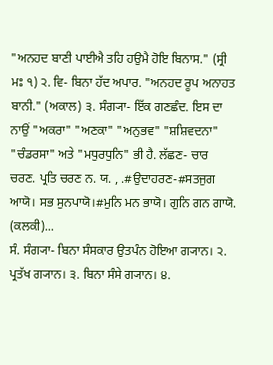"ਅਨਹਦ ਬਾਣੀ ਪਾਈਐ ਤਹਿ ਹਉਮੈ ਹੋਇ ਬਿਨਾਸ." (ਸ੍ਰੀ ਮਃ ੧) ੨. ਵਿ- ਬਿਨਾ ਹੱਦ ਅਪਾਰ. "ਅਨਹਦ ਰੂਪ ਅਨਾਹਤ ਬਾਨੀ." (ਅਕਾਲ) ੩. ਸੰਗ੍ਯਾ- ਇੱਕ ਗਣਛੰਦ. ਇਸ ਦਾ ਨਾਉਂ "ਅਕਰਾ" "ਅਣਕਾ" "ਅਨੁਭਵ" "ਸ਼ਸ਼ਿਵਦਨਾ" "ਚੰਡਰਸਾ" ਅਤੇ "ਮਧੁਰਧੁਨਿ" ਭੀ ਹੈ. ਲੱਛਣ- ਚਾਰ ਚਰਣ. ਪ੍ਰਤਿ ਚਰਣ ਨ. ਯ. , .#ਉਦਾਹਰਣ-#ਸਤਜੁਗ ਆਯੋ। ਸਭ ਸੁਨਪਾਯੋ।#ਮੁਨਿ ਮਨ ਭਾਯੋ। ਗੁਨਿ ਗਨ ਗਾਯੋ. (ਕਲਕੀ)...
ਸੰ. ਸੰਗ੍ਯਾ- ਬਿਨਾ ਸੰਸਕਾਰ ਉਤਪੰਨ ਹੋਇਆ ਗ੍ਯਾਨ। ੨. ਪ੍ਰਤੱਖ ਗ੍ਯਾਨ। ੩. ਬਿਨਾ ਸੰਸੇ ਗ੍ਯਾਨ। ੪.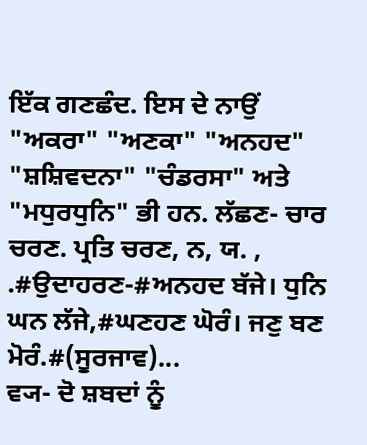ਇੱਕ ਗਣਛੰਦ. ਇਸ ਦੇ ਨਾਉਂ "ਅਕਰਾ" "ਅਣਕਾ" "ਅਨਹਦ" "ਸ਼ਸ਼ਿਵਦਨਾ" "ਚੰਡਰਸਾ" ਅਤੇ "ਮਧੁਰਧੁਨਿ" ਭੀ ਹਨ. ਲੱਛਣ- ਚਾਰ ਚਰਣ. ਪ੍ਰਤਿ ਚਰਣ, ਨ, ਯ. , .#ਉਦਾਹਰਣ-#ਅਨਹਦ ਬੱਜੇ। ਧੁਨਿ ਘਨ ਲੱਜੇ,#ਘਣਹਣ ਘੋਰੰ। ਜਣੁ ਬਣ ਮੋਰੰ.#(ਸੂਰਜਾਵ)...
ਵ੍ਯ- ਦੋ ਸ਼ਬਦਾਂ ਨੂੰ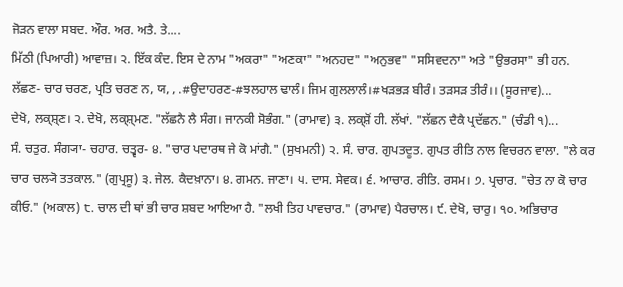ਜੋੜਨ ਵਾਲਾ ਸਬਦ. ਔਰ. ਅਰ. ਅਤੈ. ਤੇ....
ਮਿੱਠੀ (ਪਿਆਰੀ) ਆਵਾਜ਼। ੨. ਇੱਕ ਕੰਦ. ਇਸ ਦੇ ਨਾਮ "ਅਕਰਾ" "ਅਣਕਾ" "ਅਨਹਦ" "ਅਨੁਭਵ" "ਸਸਿਵਦਨਾ" ਅਤੇ "ਉਭਰਸਾ" ਭੀ ਹਨ. ਲੱਛਣ- ਚਾਰ ਚਰਣ, ਪ੍ਰਤਿ ਚਰਣ ਨ, ਯ, , .#ਉਦਾਹਰਣ-#ਝਲਹਾਲ ਢਾਲੰ। ਜਿਮ ਗੁਲਲਾਲੰ।#ਖੜਭੜ ਬੀਰੰ। ਤੜਸੜ ਤੀਰੰ।। (ਸੂਰਜਾਵ)...
ਦੇਖੋ, ਲਕ੍ਸ਼੍ਣ। ੨. ਦੇਖੋ, ਲਕ੍ਸ਼੍ਮਣ. "ਲੱਛਨੈ ਲੈ ਸੰਗ। ਜਾਨਕੀ ਸੋਭੰਗ." (ਰਾਮਾਵ) ੩. ਲਕ੍ਸ਼ੋਂ ਹੀ. ਲੱਖਾਂ. "ਲੱਛਨ ਦੈਕੈ ਪ੍ਰਦੱਛਨ." (ਚੰਡੀ ੧)...
ਸੰ. ਚਤੁਰ. ਸੰਗ੍ਯਾ- ਚਹਾਰ. ਚਤ੍ਵਰ- ੪. "ਚਾਰ ਪਦਾਰਥ ਜੇ ਕੋ ਮਾਂਗੈ." (ਸੁਖਮਨੀ) ੨. ਸੰ. ਚਾਰ. ਗੁਪਤਦੂਤ. ਗੁਪਤ ਰੀਤਿ ਨਾਲ ਵਿਚਰਨ ਵਾਲਾ. "ਲੇ ਕਰ ਚਾਰ ਚਲ੍ਯੋ ਤਤਕਾਲ." (ਗੁਪ੍ਰਸੂ) ੩. ਜੇਲ. ਕੈਦਖ਼ਾਨਾ। ੪. ਗਮਨ. ਜਾਣਾ। ੫. ਦਾਸ. ਸੇਵਕ। ੬. ਆਚਾਰ. ਰੀਤਿ. ਰਸਮ। ੭. ਪ੍ਰਚਾਰ. "ਚੇਤ ਨਾ ਕੋ ਚਾਰ ਕੀਓ." (ਅਕਾਲ) ੮. ਚਾਲ ਦੀ ਥਾਂ ਭੀ ਚਾਰ ਸ਼ਬਦ ਆਇਆ ਹੈ. "ਲਖੀ ਤਿਹ ਪਾਵਚਾਰ." (ਰਾਮਾਵ) ਪੈਰਚਾਲ। ੯. ਦੇਖੋ, ਚਾਰੁ। ੧੦. ਅਭਿਚਾਰ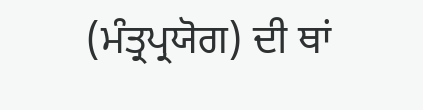(ਮੰਤ੍ਰਪ੍ਰਯੋਗ) ਦੀ ਥਾਂ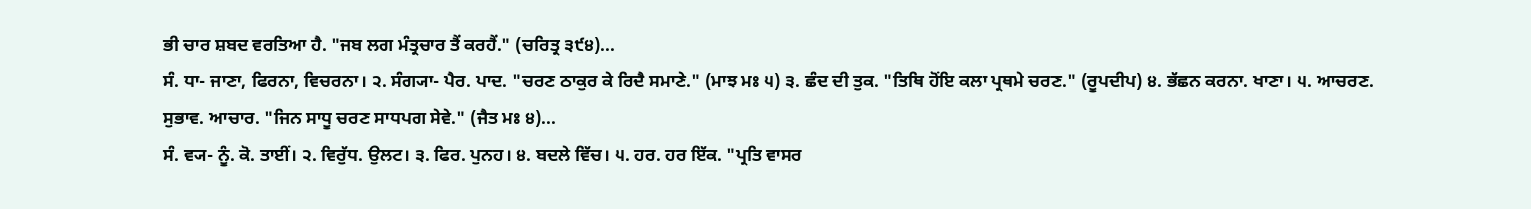ਭੀ ਚਾਰ ਸ਼ਬਦ ਵਰਤਿਆ ਹੈ. "ਜਬ ਲਗ ਮੰਤ੍ਰਚਾਰ ਤੈਂ ਕਰਹੈਂ." (ਚਰਿਤ੍ਰ ੩੯੪)...
ਸੰ. ਧਾ- ਜਾਣਾ, ਫਿਰਨਾ, ਵਿਚਰਨਾ। ੨. ਸੰਗ੍ਯਾ- ਪੈਰ. ਪਾਦ. "ਚਰਣ ਠਾਕੁਰ ਕੇ ਰਿਦੈ ਸਮਾਣੇ." (ਮਾਝ ਮਃ ੫) ੩. ਛੰਦ ਦੀ ਤੁਕ. "ਤਿਥਿ ਹੋਂਇ ਕਲਾ ਪ੍ਰਥਮੇ ਚਰਣ." (ਰੂਪਦੀਪ) ੪. ਭੱਛਨ ਕਰਨਾ. ਖਾਣਾ। ੫. ਆਚਰਣ. ਸੁਭਾਵ. ਆਚਾਰ. "ਜਿਨ ਸਾਧੂ ਚਰਣ ਸਾਧਪਗ ਸੇਵੇ." (ਜੈਤ ਮਃ ੪)...
ਸੰ. ਵ੍ਯ- ਨੂੰ. ਕੋ. ਤਾਈਂ। ੨. ਵਿਰੁੱਧ. ਉਲਟ। ੩. ਫਿਰ. ਪੁਨਹ। ੪. ਬਦਲੇ ਵਿੱਚ। ੫. ਹਰ. ਹਰ ਇੱਕ. "ਪ੍ਰਤਿ ਵਾਸਰ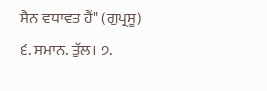ਸੈਨ ਵਧਾਵਤ ਹੈਂ" (ਗੁਪ੍ਰਸੂ) ੬. ਸਮਾਨ. ਤੁੱਲ। ੭.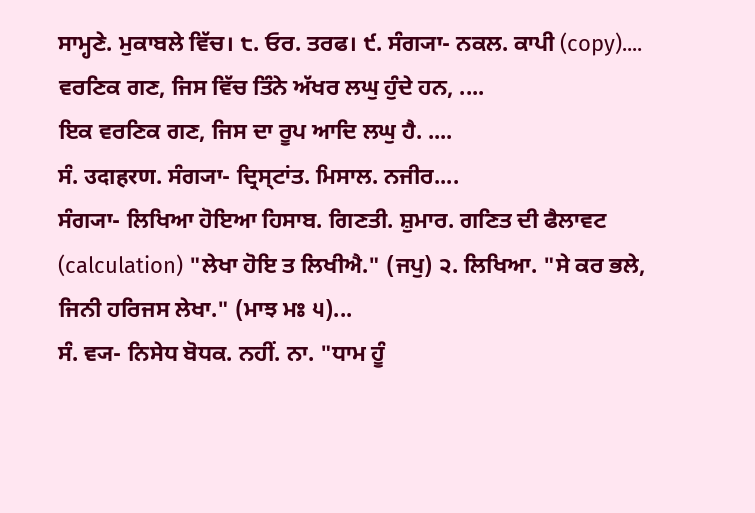ਸਾਮ੍ਹਣੇ. ਮੁਕਾਬਲੇ ਵਿੱਚ। ੮. ਓਰ. ਤਰਫ। ੯. ਸੰਗ੍ਯਾ- ਨਕਲ. ਕਾਪੀ (copy)....
ਵਰਣਿਕ ਗਣ, ਜਿਸ ਵਿੱਚ ਤਿੰਨੇ ਅੱਖਰ ਲਘੁ ਹੁੰਦੇ ਹਨ, ....
ਇਕ ਵਰਣਿਕ ਗਣ, ਜਿਸ ਦਾ ਰੂਪ ਆਦਿ ਲਘੁ ਹੈ. ....
ਸੰ. उदाहरण. ਸੰਗ੍ਯਾ- ਦ੍ਰਿਸ੍ਟਾਂਤ. ਮਿਸਾਲ. ਨਜੀਰ....
ਸੰਗ੍ਯਾ- ਲਿਖਿਆ ਹੋਇਆ ਹਿਸਾਬ. ਗਿਣਤੀ. ਸ਼ੁਮਾਰ. ਗਣਿਤ ਦੀ ਫੈਲਾਵਟ (calculation) "ਲੇਖਾ ਹੋਇ ਤ ਲਿਖੀਐ." (ਜਪੁ) ੨. ਲਿਖਿਆ. "ਸੇ ਕਰ ਭਲੇ, ਜਿਨੀ ਹਰਿਜਸ ਲੇਖਾ." (ਮਾਝ ਮਃ ੫)...
ਸੰ. ਵ੍ਯ- ਨਿਸੇਧ ਬੋਧਕ. ਨਹੀਂ. ਨਾ. "ਧਾਮ ਹੂੰ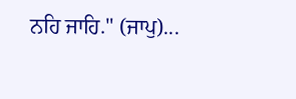ਨਹਿ ਜਾਹਿ." (ਜਾਪੁ)...